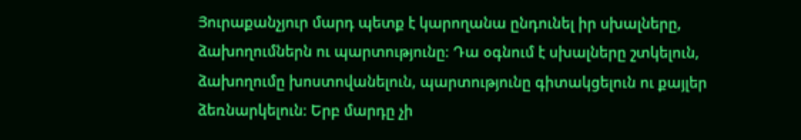Յուրաքանչյուր մարդ պետք է կարողանա ընդունել իր սխալները, ձախողումներն ու պարտությունը։ Դա օգնում է սխալները շտկելուն, ձախողումը խոստովանելուն, պարտությունը գիտակցելուն ու քայլեր ձեռնարկելուն։ Երբ մարդը չի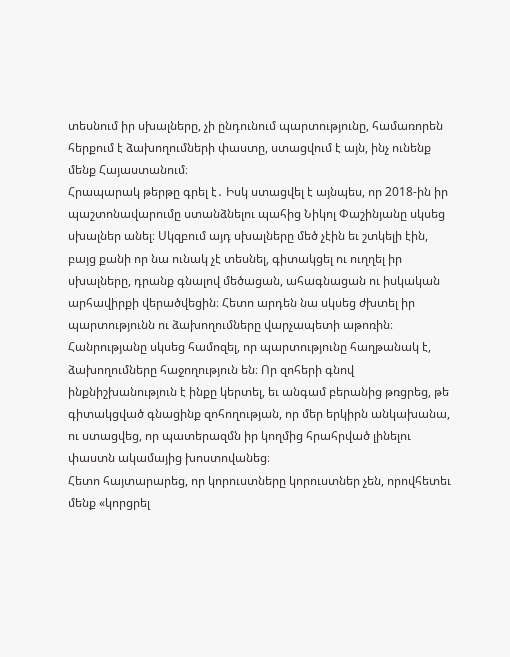տեսնում իր սխալները, չի ընդունում պարտությունը, համառորեն հերքում է ձախողումների փաստը, ստացվում է այն, ինչ ունենք մենք Հայաստանում։
Հրապարակ թերթը գրել է․ Իսկ ստացվել է այնպես, որ 2018-ին իր պաշտոնավարումը ստանձնելու պահից Նիկոլ Փաշինյանը սկսեց սխալներ անել։ Սկզբում այդ սխալները մեծ չէին եւ շտկելի էին, բայց քանի որ նա ունակ չէ տեսնել, գիտակցել ու ուղղել իր սխալները, դրանք գնալով մեծացան, ահագնացան ու իսկական արհավիրքի վերածվեցին։ Հետո արդեն նա սկսեց ժխտել իր պարտությունն ու ձախողումները վարչապետի աթոռին։ Հանրությանը սկսեց համոզել, որ պարտությունը հաղթանակ է, ձախողումները հաջողություն են։ Որ զոհերի գնով ինքնիշխանություն է ինքը կերտել, եւ անգամ բերանից թռցրեց, թե գիտակցված գնացինք զոհողության, որ մեր երկիրն անկախանա, ու ստացվեց, որ պատերազմն իր կողմից հրահրված լինելու փաստն ակամայից խոստովանեց։
Հետո հայտարարեց, որ կորուստները կորուստներ չեն, որովհետեւ մենք «կորցրել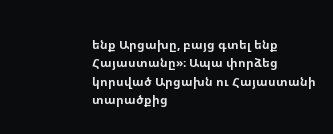ենք Արցախը, բայց գտել ենք Հայաստանը»։ Ապա փորձեց կորսված Արցախն ու Հայաստանի տարածքից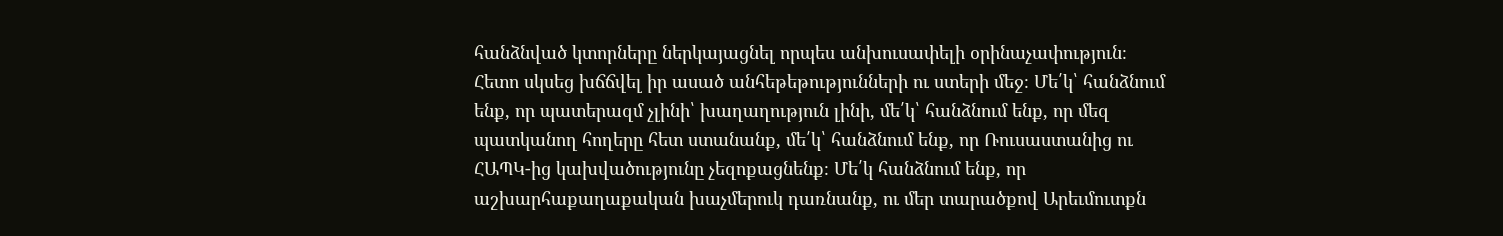հանձնված կտորները ներկայացնել որպես անխուսափելի օրինաչափություն։ Հետո սկսեց խճճվել իր ասած անհեթեթությունների ու ստերի մեջ։ Մե՛կ՝ հանձնում ենք, որ պատերազմ չլինի՝ խաղաղություն լինի, մե՛կ՝ հանձնում ենք, որ մեզ պատկանող հողերը հետ ստանանք, մե՛կ՝ հանձնում ենք, որ Ռուսաստանից ու ՀԱՊԿ-ից կախվածությունը չեզոքացնենք։ Մե՛կ հանձնում ենք, որ աշխարհաքաղաքական խաչմերուկ դառնանք, ու մեր տարածքով Արեւմուտքն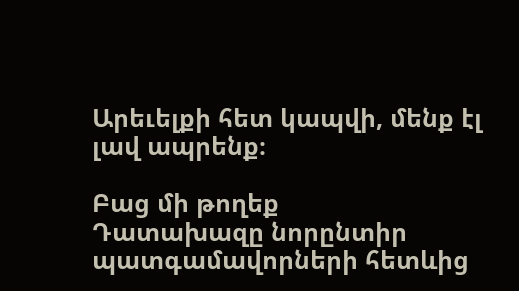Արեւելքի հետ կապվի, մենք էլ լավ ապրենք։

Բաց մի թողեք
Դատախազը նորընտիր պատգամավորների հետևից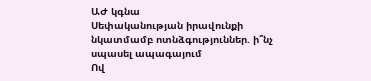ԱԺ կգնա
Սեփականության իրավունքի նկատմամբ ոտնձգություններ. ի՞նչ սպասել ապագայում
Ով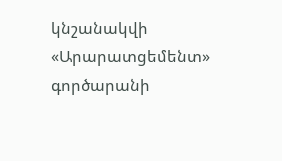կնշանակվի «Արարատցեմենտ» գործարանի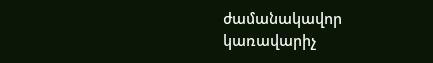ժամանակավոր կառավարիչ